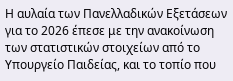Η αυλαία των Πανελλαδικών Εξετάσεων για το 2026 έπεσε με την ανακοίνωση των στατιστικών στοιχείων από το Υπουργείο Παιδείας, και το τοπίο που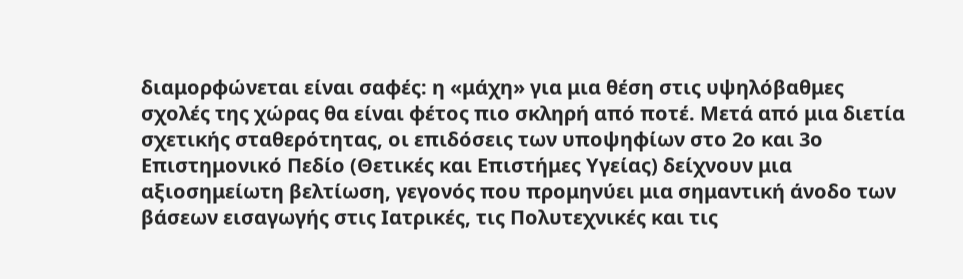διαμορφώνεται είναι σαφές: η «μάχη» για μια θέση στις υψηλόβαθμες σχολές της χώρας θα είναι φέτος πιο σκληρή από ποτέ. Μετά από μια διετία σχετικής σταθερότητας, οι επιδόσεις των υποψηφίων στο 2ο και 3ο Επιστημονικό Πεδίο (Θετικές και Επιστήμες Υγείας) δείχνουν μια αξιοσημείωτη βελτίωση, γεγονός που προμηνύει μια σημαντική άνοδο των βάσεων εισαγωγής στις Ιατρικές, τις Πολυτεχνικές και τις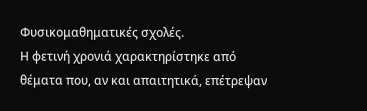Φυσικομαθηματικές σχολές.
Η φετινή χρονιά χαρακτηρίστηκε από θέματα που, αν και απαιτητικά, επέτρεψαν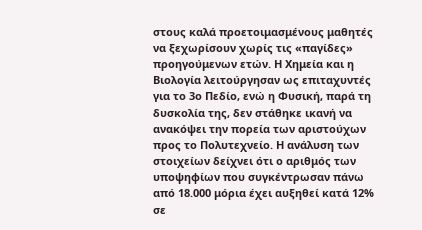στους καλά προετοιμασμένους μαθητές να ξεχωρίσουν χωρίς τις «παγίδες» προηγούμενων ετών. Η Χημεία και η Βιολογία λειτούργησαν ως επιταχυντές για το 3ο Πεδίο, ενώ η Φυσική, παρά τη δυσκολία της, δεν στάθηκε ικανή να ανακόψει την πορεία των αριστούχων προς το Πολυτεχνείο. Η ανάλυση των στοιχείων δείχνει ότι ο αριθμός των υποψηφίων που συγκέντρωσαν πάνω από 18.000 μόρια έχει αυξηθεί κατά 12% σε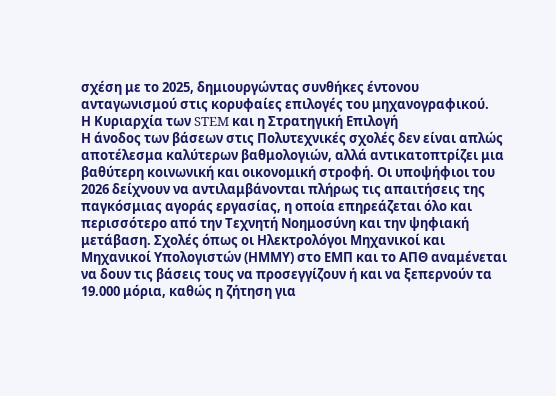σχέση με το 2025, δημιουργώντας συνθήκες έντονου ανταγωνισμού στις κορυφαίες επιλογές του μηχανογραφικού.
Η Κυριαρχία των STEM και η Στρατηγική Επιλογή
Η άνοδος των βάσεων στις Πολυτεχνικές σχολές δεν είναι απλώς αποτέλεσμα καλύτερων βαθμολογιών, αλλά αντικατοπτρίζει μια βαθύτερη κοινωνική και οικονομική στροφή. Οι υποψήφιοι του 2026 δείχνουν να αντιλαμβάνονται πλήρως τις απαιτήσεις της παγκόσμιας αγοράς εργασίας, η οποία επηρεάζεται όλο και περισσότερο από την Τεχνητή Νοημοσύνη και την ψηφιακή μετάβαση. Σχολές όπως οι Ηλεκτρολόγοι Μηχανικοί και Μηχανικοί Υπολογιστών (ΗΜΜΥ) στο ΕΜΠ και το ΑΠΘ αναμένεται να δουν τις βάσεις τους να προσεγγίζουν ή και να ξεπερνούν τα 19.000 μόρια, καθώς η ζήτηση για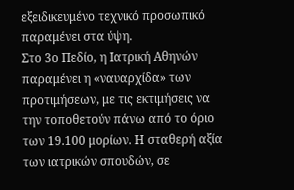εξειδικευμένο τεχνικό προσωπικό παραμένει στα ύψη.
Στο 3ο Πεδίο, η Ιατρική Αθηνών παραμένει η «ναυαρχίδα» των προτιμήσεων, με τις εκτιμήσεις να την τοποθετούν πάνω από το όριο των 19.100 μορίων. Η σταθερή αξία των ιατρικών σπουδών, σε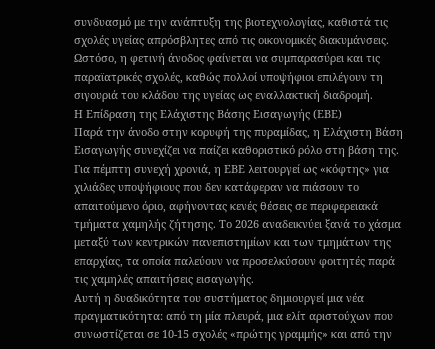συνδυασμό με την ανάπτυξη της βιοτεχνολογίας, καθιστά τις σχολές υγείας απρόσβλητες από τις οικονομικές διακυμάνσεις. Ωστόσο, η φετινή άνοδος φαίνεται να συμπαρασύρει και τις παραϊατρικές σχολές, καθώς πολλοί υποψήφιοι επιλέγουν τη σιγουριά του κλάδου της υγείας ως εναλλακτική διαδρομή.
Η Επίδραση της Ελάχιστης Βάσης Εισαγωγής (ΕΒΕ)
Παρά την άνοδο στην κορυφή της πυραμίδας, η Ελάχιστη Βάση Εισαγωγής συνεχίζει να παίζει καθοριστικό ρόλο στη βάση της. Για πέμπτη συνεχή χρονιά, η ΕΒΕ λειτουργεί ως «κόφτης» για χιλιάδες υποψήφιους που δεν κατάφεραν να πιάσουν το απαιτούμενο όριο, αφήνοντας κενές θέσεις σε περιφερειακά τμήματα χαμηλής ζήτησης. Το 2026 αναδεικνύει ξανά το χάσμα μεταξύ των κεντρικών πανεπιστημίων και των τμημάτων της επαρχίας, τα οποία παλεύουν να προσελκύσουν φοιτητές παρά τις χαμηλές απαιτήσεις εισαγωγής.
Αυτή η δυαδικότητα του συστήματος δημιουργεί μια νέα πραγματικότητα: από τη μία πλευρά, μια ελίτ αριστούχων που συνωστίζεται σε 10-15 σχολές «πρώτης γραμμής» και από την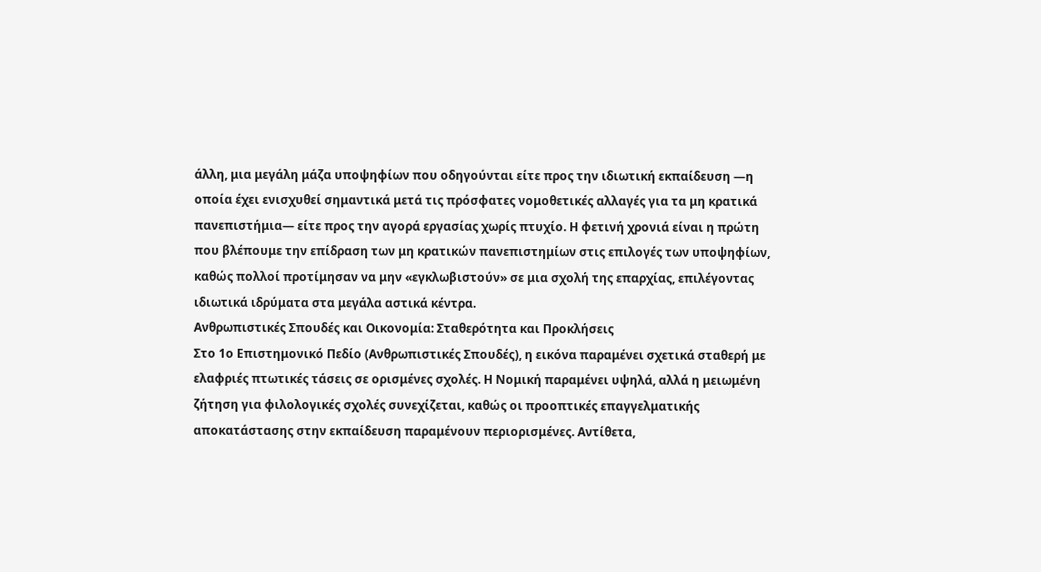άλλη, μια μεγάλη μάζα υποψηφίων που οδηγούνται είτε προς την ιδιωτική εκπαίδευση —η οποία έχει ενισχυθεί σημαντικά μετά τις πρόσφατες νομοθετικές αλλαγές για τα μη κρατικά πανεπιστήμια— είτε προς την αγορά εργασίας χωρίς πτυχίο. Η φετινή χρονιά είναι η πρώτη που βλέπουμε την επίδραση των μη κρατικών πανεπιστημίων στις επιλογές των υποψηφίων, καθώς πολλοί προτίμησαν να μην «εγκλωβιστούν» σε μια σχολή της επαρχίας, επιλέγοντας ιδιωτικά ιδρύματα στα μεγάλα αστικά κέντρα.
Ανθρωπιστικές Σπουδές και Οικονομία: Σταθερότητα και Προκλήσεις
Στο 1ο Επιστημονικό Πεδίο (Ανθρωπιστικές Σπουδές), η εικόνα παραμένει σχετικά σταθερή με ελαφριές πτωτικές τάσεις σε ορισμένες σχολές. Η Νομική παραμένει υψηλά, αλλά η μειωμένη ζήτηση για φιλολογικές σχολές συνεχίζεται, καθώς οι προοπτικές επαγγελματικής αποκατάστασης στην εκπαίδευση παραμένουν περιορισμένες. Αντίθετα,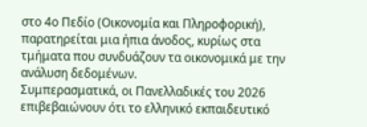στο 4ο Πεδίο (Οικονομία και Πληροφορική), παρατηρείται μια ήπια άνοδος, κυρίως στα τμήματα που συνδυάζουν τα οικονομικά με την ανάλυση δεδομένων.
Συμπερασματικά, οι Πανελλαδικές του 2026 επιβεβαιώνουν ότι το ελληνικό εκπαιδευτικό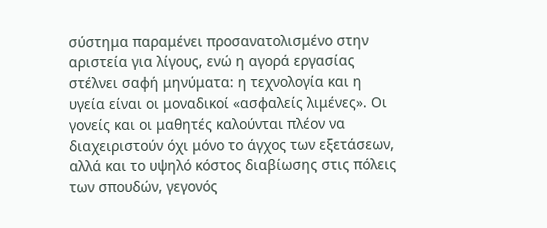σύστημα παραμένει προσανατολισμένο στην αριστεία για λίγους, ενώ η αγορά εργασίας στέλνει σαφή μηνύματα: η τεχνολογία και η υγεία είναι οι μοναδικοί «ασφαλείς λιμένες». Οι γονείς και οι μαθητές καλούνται πλέον να διαχειριστούν όχι μόνο το άγχος των εξετάσεων, αλλά και το υψηλό κόστος διαβίωσης στις πόλεις των σπουδών, γεγονός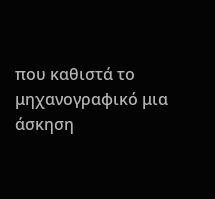που καθιστά το μηχανογραφικό μια άσκηση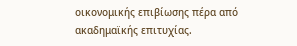οικονομικής επιβίωσης πέρα από ακαδημαϊκής επιτυχίας.